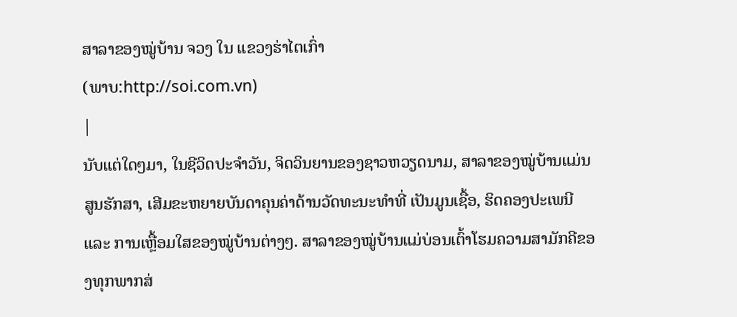ສາລາຂອງໝູ່ບ້ານ ຈວງ ໃນ ແຂວງຮ່າໄຕເກົ່າ
(ພາບ:http://soi.com.vn)
|
ນັບແຕ່ໃດໆມາ, ໃນຊີວິດປະຈຳວັນ, ຈິດວິນຍານຂອງຊາວຫວຽດນາມ, ສາລາຂອງໝູ່ບ້ານແມ່ນສູນຮັກສາ, ເສີມຂະຫຍາຍບັນດາຄຸນຄ່າດ້ານວັດທະນະທຳທີ່ ເປັນມູນເຊື້ອ, ຮິດຄອງປະເພນີ ແລະ ການເຫຼື້ອມໃສຂອງໝູ່ບ້ານຕ່າງໆ. ສາລາຂອງໝູ່ບ້ານແມ່ບ່ອນເຕົ້າໂຮມຄວາມສາມັກຄີຂອງທຸກພາກສ່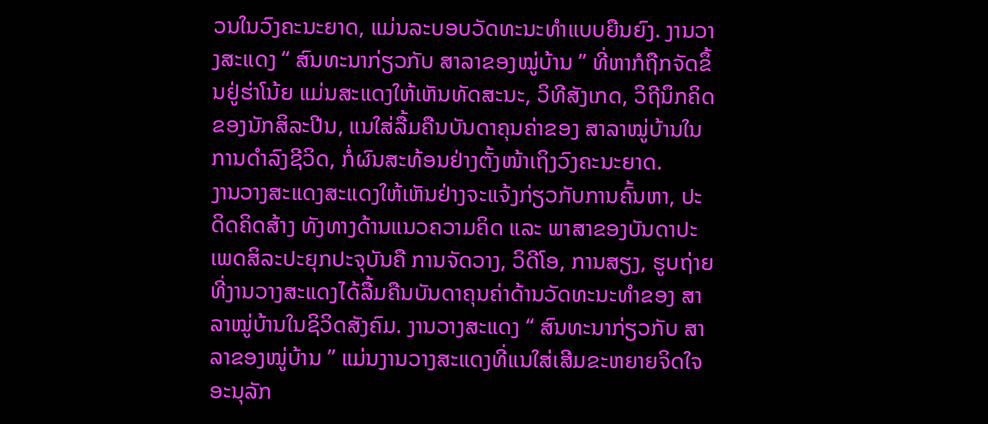ວນໃນວົງຄະນະຍາດ, ແມ່ນລະບອບວັດທະນະທຳແບບຍືນຍົງ. ງານວາງສະແດງ “ ສົນທະນາກ່ຽວກັບ ສາລາຂອງໝູ່ບ້ານ ” ທີ່ຫາກໍຖືກຈັດຂຶ້ນຢູ່ຮ່າໂນ້ຍ ແມ່ນສະແດງໃຫ້ເຫັນທັດສະນະ, ວິທີສັງເກດ, ວິຖີນຶກຄິດຂອງນັກສິລະປີນ, ແນໃສ່ລື້ມຄືນບັນດາຄຸນຄ່າຂອງ ສາລາໝູ່ບ້ານໃນການດຳລົງຊີວິດ, ກໍ່ຜົນສະທ້ອນຢ່າງຕັ້ງໜ້າເຖິງວົງຄະນະຍາດ.
ງານວາງສະແດງສະແດງໃຫ້ເຫັນຢ່າງຈະແຈ້ງກ່ຽວກັບການຄົ້ນຫາ, ປະດິດຄິດສ້າງ ທັງທາງດ້ານແນວຄວາມຄິດ ແລະ ພາສາຂອງບັນດາປະເພດສິລະປະຍຸກປະຈຸບັນຄື ການຈັດວາງ, ວິດີໂອ, ການສຽງ, ຮູບຖ່າຍທີ່ງານວາງສະແດງໄດ້ລື້ມຄືນບັນດາຄຸນຄ່າດ້ານວັດທະນະທຳຂອງ ສາລາໝູ່ບ້ານໃນຊິວິດສັງຄົມ. ງານວາງສະແດງ “ ສົນທະນາກ່ຽວກັບ ສາລາຂອງໝູ່ບ້ານ ” ແມ່ນງານວາງສະແດງທີ່ແນໃສ່ເສີມຂະຫຍາຍຈິດໃຈອະນຸລັກ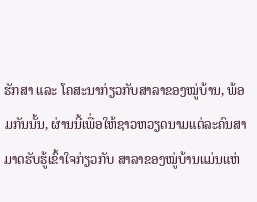ຮັກສາ ແລະ ໂຄສະນາກ່ຽວກັບສາລາຂອງໝູ່ບ້ານ, ພ້ອມກັນນັ້ນ, ຜ່ານນີ້ເພື່ອໃຫ້ຊາວຫວຽດນາມແຕ່ລະຄົນສາມາດຮັບຮູ້ເຂົ້າໃຈກ່ຽວກັບ ສາລາຂອງໝູ່ບ້ານແມ່ນແຫ່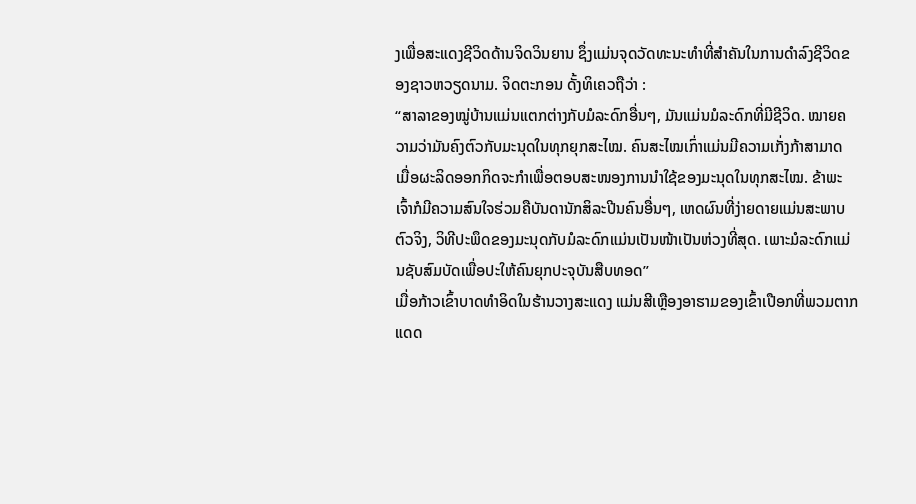ງເພື່ອສະແດງຊີວິດດ້ານຈິດວິນຍານ ຊຶ່ງແມ່ນຈຸດວັດທະນະທຳທີ່ສຳຄັນໃນການດຳລົງຊີວິດຂອງຊາວຫວຽດນາມ. ຈິດຕະກອນ ດັ້ງທິເຄວຖືວ່າ :
“ສາລາຂອງໝູ່ບ້ານແມ່ນແຕກຕ່າງກັບມໍລະດົກອື່ນໆ, ມັນແມ່ນມໍລະດົກທີ່ມີຊີວິດ. ໝາຍຄວາມວ່າມັນຄົງຕົວກັບມະນຸດໃນທຸກຍຸກສະໄໝ. ຄົນສະໄໝເກົ່າແມ່ນມີຄວາມເກັ່ງກ້າສາມາດ ເມື່ອຜະລິດອອກກິດຈະກຳເພື່ອຕອບສະໜອງການນຳໃຊ້ຂອງມະນຸດໃນທຸກສະໄໝ. ຂ້າພະເຈົ້າກໍມີຄວາມສົນໃຈຮ່ວມຄືບັນດານັກສິລະປີນຄົນອື່ນໆ, ເຫດຜົນທີ່ງ່າຍດາຍແມ່ນສະພາບຕົວຈິງ, ວິທີປະພຶດຂອງມະນຸດກັບມໍລະດົກແມ່ນເປັນໜ້າເປັນຫ່ວງທີ່ສຸດ. ເພາະມໍລະດົກແມ່ນຊັບສົມບັດເພື່ອປະໃຫ້ຄົນຍຸກປະຈຸບັນສືບທອດ”
ເມື່ອກ້າວເຂົ້າບາດທຳອິດໃນຮ້ານວາງສະແດງ ແມ່ນສີເຫຼືອງອາຮາມຂອງເຂົ້າເປືອກທີ່ພວມຕາກແດດ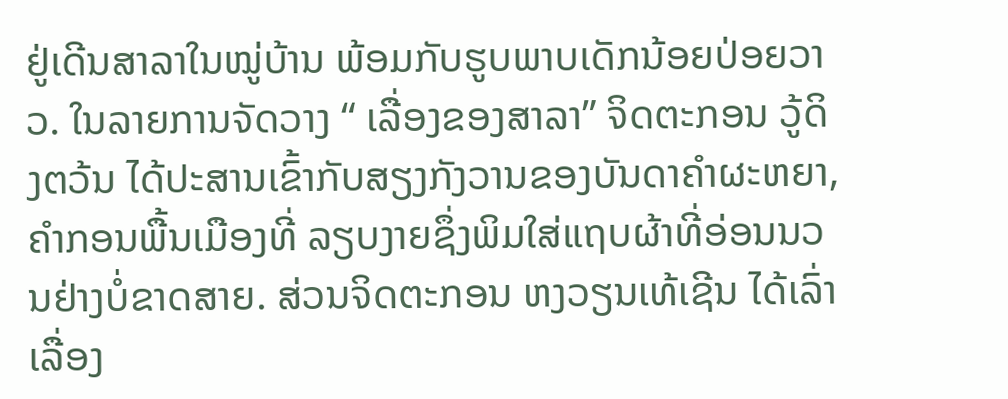ຢູ່ເດີນສາລາໃນໝູ່ບ້ານ ພ້ອມກັບຮູບພາບເດັກນ້ອຍປ່ອຍວາວ. ໃນລາຍການຈັດວາງ “ ເລື່ອງຂອງສາລາ” ຈິດຕະກອນ ວູ້ດິງຕວ້ນ ໄດ້ປະສານເຂົ້າກັບສຽງກັງວານຂອງບັນດາຄຳຜະຫຍາ, ຄຳກອນພື້ນເມືອງທີ່ ລຽບງາຍຊຶ່ງພິມໃສ່ແຖບຜ້າທີ່ອ່ອນນວນຢ່າງບໍ່ຂາດສາຍ. ສ່ວນຈິດຕະກອນ ຫງວຽນເທ້ເຊີນ ໄດ້ເລົ່າເລື່ອງ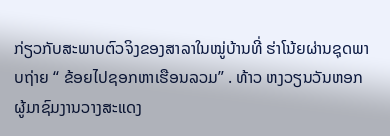ກ່ຽວກັບສະພາບຕົວຈິງຂອງສາລາໃນໝູ່ບ້ານທີ່ ຮ່າໂນ້ຍຜ່ານຊຸດພາບຖ່າຍ “ ຂ້ອຍໄປຊອກຫາເຮືອນລວມ” . ທ້າວ ຫງວຽນວັນຫອກ ຜູ້ມາຊົມງານວາງສະແດງ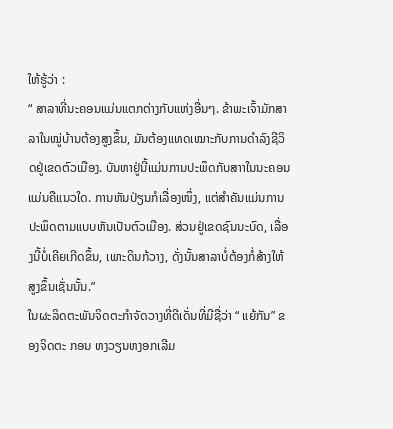ໃຫ້ຮູ້ວ່າ :
“ ສາລາທີ່ນະຄອນແມ່ນແຕກຕ່າງກັບແຫ່ງອື່ນໆ. ຂ້າພະເຈົ້າມັກສາລາໃນໝູ່ບ້ານຕ້ອງສູງຂຶ້ນ, ມັນຕ້ອງແທດເໝາະກັບການດຳລົງຊີວິດຢູ່ເຂດຕົວເມືອງ. ບັນຫາຢູ່ນີ້ແມ່ນການປະພຶດກັບສາາໃນນະຄອນແມ່ນຄືແນວໃດ. ການຫັນປ່ຽນກໍເລື່ອງໜຶ່ງ, ແຕ່ສຳຄັນແມ່ນການປະພຶດຕາມແບບຫັນເປັນຕົວເມືອງ. ສ່ວນຢູ່ເຂດຊົນນະບົດ, ເລື່ອງນີ້ບໍ່ເຄີຍເກີດຂຶ້ນ, ເພາະດິນກ້ວາງ, ດັ່ງນັ້ນສາລາບໍ່ຕ້ອງກໍ່ສ້າງໃຫ້ສູງຂຶ້ນເຊັ່ນນັ້ນ.”
ໃນຜະລິດຕະພັນຈິດຕະກຳຈັດວາງທີ່ດີເດັ່ນທີ່ມີຊື່ວ່າ “ ແຍ້ກັນ” ຂອງຈິດຕະ ກອນ ຫງວຽນຫງອກເລີມ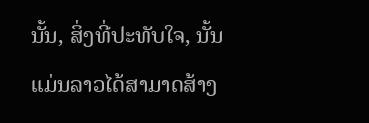ນັ້ນ, ສິ່ງທີ່ປະທັບໃຈ, ນັ້ນແມ່ນລາວໄດ້ສາມາດສ້າງ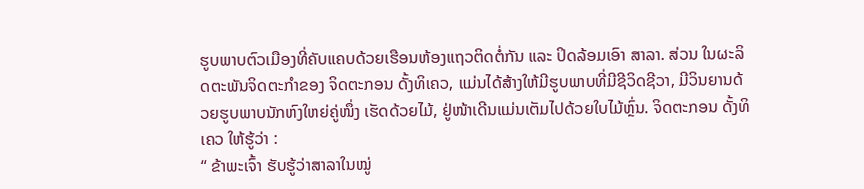ຮູບພາບຕົວເມືອງທີ່ຄັບແຄບດ້ວຍເຮືອນຫ້ອງແຖວຕິດຕໍ່ກັນ ແລະ ປິດລ້ອມເອົາ ສາລາ. ສ່ວນ ໃນຜະລິດຕະພັນຈິດຕະກຳຂອງ ຈິດຕະກອນ ດັ້ງທິເຄວ, ແມ່ນໄດ້ສ້າງໃຫ້ມີຮູບພາບທີ່ມີຊີວິດຊີວາ, ມີວິນຍານດ້ວຍຮູບພາບນັກຫົງໃຫຍ່ຄູ່ໜຶ່ງ ເຮັດດ້ວຍໄມ້, ຢູ່ໜ້າເດີນແມ່ນເຕັມໄປດ້ວຍໃບໄມ້ຫຼົ່ນ. ຈິດຕະກອນ ດັ້ງທິເຄວ ໃຫ້ຮູ້ວ່າ :
“ ຂ້າພະເຈົ້າ ຮັບຮູ້ວ່າສາລາໃນໝູ່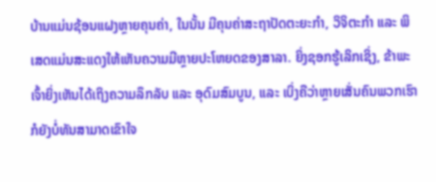ບ້ານແມ່ນຊ້ອນແຝງຫຼາຍຄຸນຄ່າ, ໃນນັ້ນ ມີຄຸນຄ່າສະຖາປັດຕະຍະກຳ, ວິຈິຕະກຳ ແລະ ພິເສດແມ່ນສະແດງໃຫ້ເຫັນຄວາມມີຫຼາຍປະໂຫຍດຂອງສາລາ. ຍິ່ງຊອກຮູ້ເລິກເຊິ່ງ, ຂ້າພະເຈົ້າຍິ່ງເຫັນໄດ້ເຖິງຄວາມລຶກລັບ ແລະ ອຸດົມສົມບູນ, ແລະ ເບິ່ງຄືວ່າຫຼາຍເສັ່ນຄົນພວກເຮົາກໍຍັງບໍ່ທັນສາມາດເຂົາໃຈ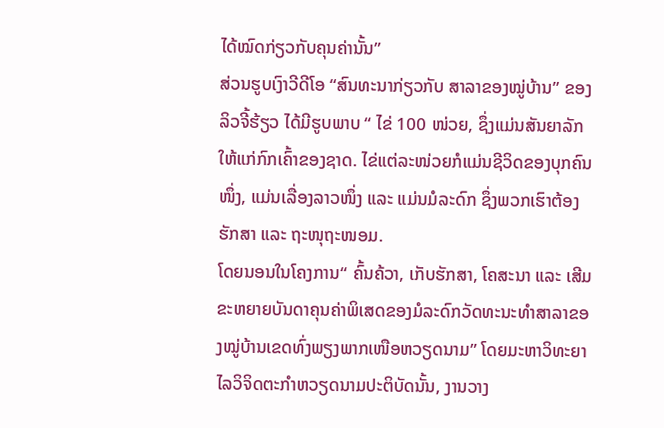ໄດ້ໝົດກ່ຽວກັບຄຸນຄ່ານັ້ນ”
ສ່ວນຮູບເງົາວີດີໂອ “ສົນທະນາກ່ຽວກັບ ສາລາຂອງໝູ່ບ້ານ” ຂອງລິວຈີ້ຮ້ຽວ ໄດ້ມີຮູບພາບ “ ໄຂ່ 100 ໜ່ວຍ, ຊຶ່ງແມ່ນສັນຍາລັກໃຫ້ແກ່ກົກເຄົ້າຂອງຊາດ. ໄຂ່ແຕ່ລະໜ່ວຍກໍແມ່ນຊີວິດຂອງບຸກຄົນໜຶ່ງ, ແມ່ນເລື່ອງລາວໜຶ່ງ ແລະ ແມ່ນມໍລະດົກ ຊຶ່ງພວກເຮົາຕ້ອງຮັກສາ ແລະ ຖະໜຸຖະໜອມ.
ໂດຍນອນໃນໂຄງການ“ ຄົ້ນຄ້ວາ, ເກັບຮັກສາ, ໂຄສະນາ ແລະ ເສີມຂະຫຍາຍບັນດາຄຸນຄ່າພິເສດຂອງມໍລະດົກວັດທະນະທຳສາລາຂອງໝູ່ບ້ານເຂດທົ່ງພຽງພາກເໜືອຫວຽດນາມ” ໂດຍມະຫາວິທະຍາໄລວິຈິດຕະກຳຫວຽດນາມປະຕິບັດນັ້ນ, ງານວາງ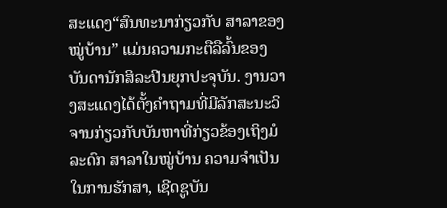ສະແດງ“ສົນທະນາກ່ຽວກັບ ສາລາຂອງໝູ່ບ້ານ” ແມ່ນຄວາມກະຕືລືລົ້ນຂອງບັນດານັກສິລະປີນຍຸກປະຈຸບັນ. ງານວາງສະແດງໄດ້ຕັ້ງຄຳຖາມທີ່ມີລັກສະນະວິຈານກ່ຽວກັບບັນຫາທີ່ກ່ຽວຂ້ອງເຖິງມໍລະດົກ ສາລາໃນໝູ່ບ້ານ ຄວາມຈຳເປັນໃນການຮັກສາ, ເຊີດຊູບັນ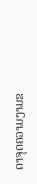ດາຈຸດຄວາມງາມຂ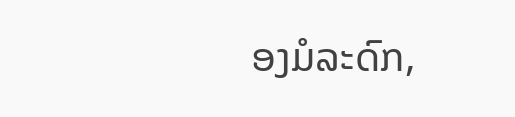ອງມໍລະດົກ,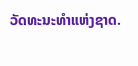ວັດທະນະທຳແຫ່ງຊາດ.